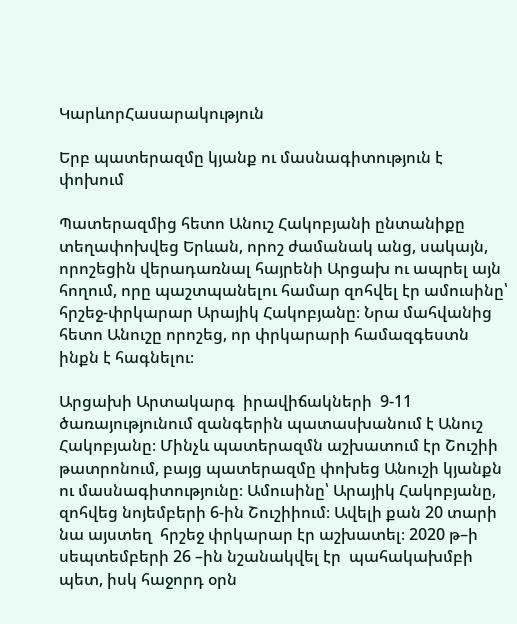ԿարևորՀասարակություն

Երբ պատերազմը կյանք ու մասնագիտություն է փոխում

Պատերազմից հետո Անուշ Հակոբյանի ընտանիքը տեղափոխվեց Երևան, որոշ ժամանակ անց, սակայն, որոշեցին վերադառնալ հայրենի Արցախ ու ապրել այն հողում, որը պաշտպանելու համար զոհվել էր ամուսինը՝  հրշեջ-փրկարար Արայիկ Հակոբյանը։ Նրա մահվանից հետո Անուշը որոշեց, որ փրկարարի համազգեստն ինքն է հագնելու։

Արցախի Արտակարգ  իրավիճակների  9-11 ծառայությունում զանգերին պատասխանում է Անուշ Հակոբյանը։ Մինչև պատերազմն աշխատում էր Շուշիի թատրոնում, բայց պատերազմը փոխեց Անուշի կյանքն ու մասնագիտությունը։ Ամուսինը՝ Արայիկ Հակոբյանը, զոհվեց նոյեմբերի 6-ին Շուշիիում։ Ավելի քան 20 տարի նա այստեղ  հրշեջ փրկարար էր աշխատել։ 2020 թ–ի սեպտեմբերի 26 –ին նշանակվել էր  պահակախմբի պետ, իսկ հաջորդ օրն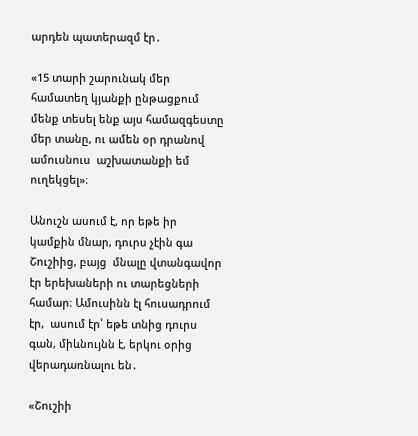արդեն պատերազմ էր․

«15 տարի շարունակ մեր համատեղ կյանքի ընթացքում մենք տեսել ենք այս համազգեստը  մեր տանը, ու ամեն օր դրանով ամուսնուս  աշխատանքի եմ ուղեկցել»։

Անուշն ասում է, որ եթե իր կամքին մնար, դուրս չէին գա  Շուշիից, բայց  մնալը վտանգավոր էր երեխաների ու տարեցների համար։ Ամուսինն էլ հուսադրում էր,  ասում էր՝ եթե տնից դուրս գան, միևնույնն է, երկու օրից վերադառնալու են․

«Շուշիի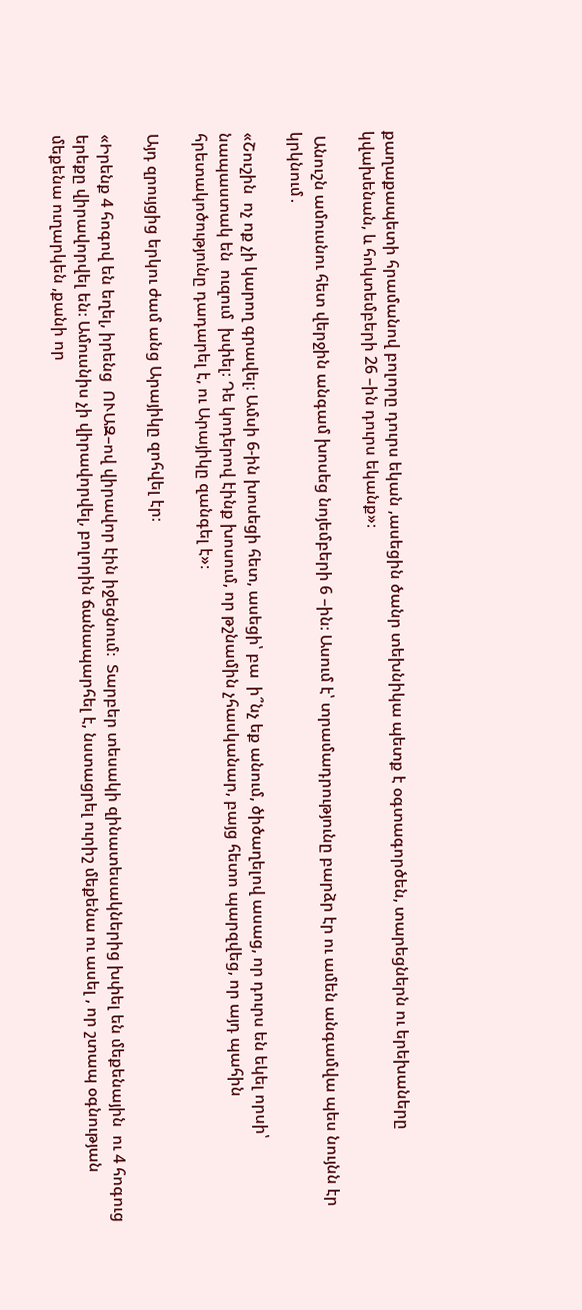քաղաքապետի հրամանով բոլորը դուրս եկան ,ասեցին ծանր տեխնիկա պետք է օգտագործեն, տարեցներն ու երեխաները կվախենան, և հոկտեմբերի 26 –ին դուրս եկանք»։

 Անուշն ամուսնու հետ վերջին անգամ խոսեց նոյեմբերի 6 –ին։ Ասում է՝ տրամադրությունը բարձր էր ու ամեն անգամվա պես նույնն էր կրկնում․

«Շուշին  ոչ ոք չի կարող գրավել։ Ամսի 6-ին խոսեցի հետ, ասեցի՝ բա  ի՞նչ եք անում, ծիծաղելով ասաց, որ դուրս են եկել որսի՝ նապաստակ են  ուզում  խփել։ Դե կոդերով էինք խոսում, որ թշնամին չհասկանար, բայց հետո պարզվեց, որ այդ պահին հրետակոծությունը դադարել է, ու Արայիկը զանգել է»։

Այդ զրույցից երկու ժամ անց Արայիկը զոհվել էր։

«Իրենք 4 հոգով են եղել, իրենց  ՈՒԱԶ–ով վիրավոր էին իջեցնում։  Տարբեր տեսակի զինատեսակներից խփել են մեքենային  ու 4 հոգուց երեքը վիրավորվել են։ Ամուսնիս չի վիրավորվել, բոլորին ճանապարհել է, նստացրել ուրիշ մեքենա ու ասել , որ շտապ օգնության մեքենա ուղարկեն ,քանի որ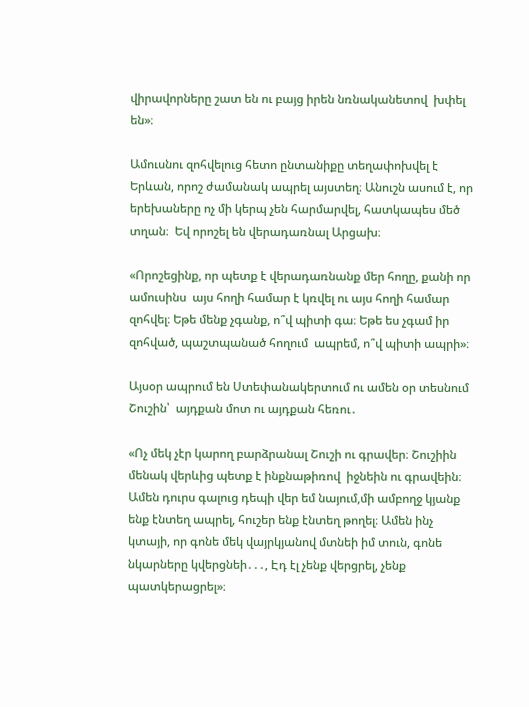վիրավորները շատ են ու բայց իրեն նռնականետով  խփել են»։

Ամուսնու զոհվելուց հետո ընտանիքը տեղափոխվել է Երևան, որոշ ժամանակ ապրել այստեղ։ Անուշն ասում է, որ երեխաները ոչ մի կերպ չեն հարմարվել, հատկապես մեծ տղան։  Եվ որոշել են վերադառնալ Արցախ։

«Որոշեցինք, որ պետք է վերադառնանք մեր հողը, քանի որ ամուսինս  այս հողի համար է կռվել ու այս հողի համար զոհվել։ Եթե մենք չգանք, ո՞վ պիտի գա։ Եթե ես չգամ իր զոհված, պաշտպանած հողում  ապրեմ, ո՞վ պիտի ապրի»։

Այսօր ապրում են Ստեփանակերտում ու ամեն օր տեսնում Շուշին՝  այդքան մոտ ու այդքան հեռու․

«Ոչ մեկ չէր կարող բարձրանալ Շուշի ու գրավեր։ Շուշիին  մենակ վերևից պետք է ինքնաթիռով  իջնեին ու գրավեին։  Ամեն դուրս գալուց դեպի վեր եմ նայում,մի ամբողջ կյանք ենք էնտեղ ապրել, հուշեր ենք էնտեղ թողել։ Ամեն ինչ կտայի, որ գոնե մեկ վայրկյանով մտնեի իմ տուն, գոնե նկարները կվերցնեի․․․, Էդ էլ չենք վերցրել, չենք պատկերացրել»։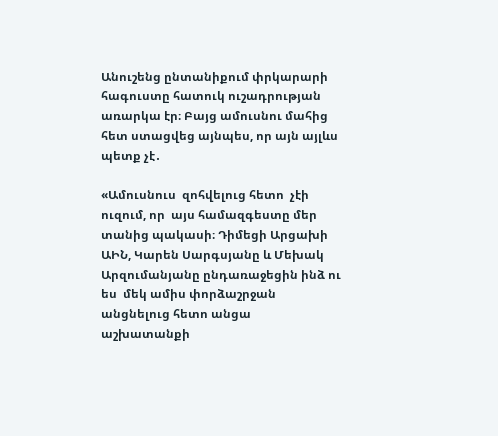Անուշենց ընտանիքում փրկարարի հագուստը հատուկ ուշադրության առարկա էր։ Բայց ամուսնու մահից հետ ստացվեց այնպես, որ այն այլևս պետք չէ․

«Ամուսնուս  զոհվելուց հետո  չէի ուզում, որ  այս համազգեստը մեր տանից պակասի։ Դիմեցի Արցախի ԱԻՆ, Կարեն Սարգսյանը և Մեխակ Արզումանյանը ընդառաջեցին ինձ ու ես  մեկ ամիս փորձաշրջան անցնելուց հետո անցա  աշխատանքի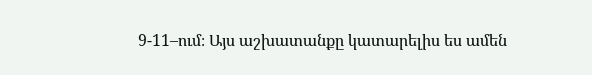9-11–ում։ Այս աշխատանքը կատարելիս ես ամեն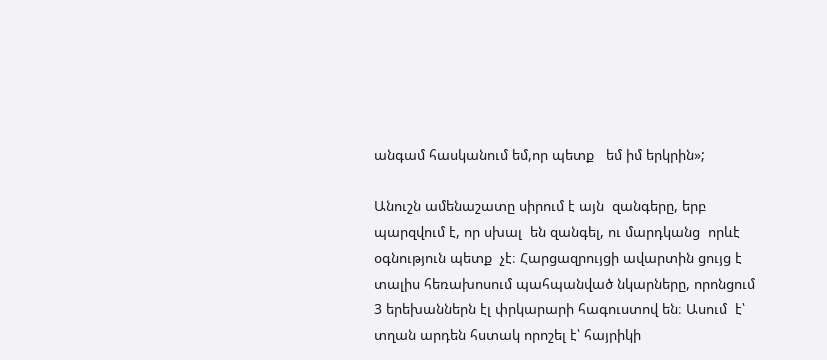անգամ հասկանում եմ,որ պետք   եմ իմ երկրին»;

Անուշն ամենաշատը սիրում է այն  զանգերը, երբ  պարզվում է, որ սխալ  են զանգել, ու մարդկանց  որևէ օգնություն պետք  չէ։ Հարցազրույցի ավարտին ցույց է տալիս հեռախոսում պահպանված նկարները, որոնցում   3 երեխաններն էլ փրկարարի հագուստով են։ Ասում  է՝ տղան արդեն հստակ որոշել է՝ հայրիկի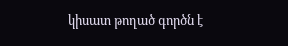կիսատ թողած գործն է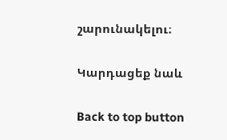շարունակելու։

Կարդացեք նաև

Back to top button